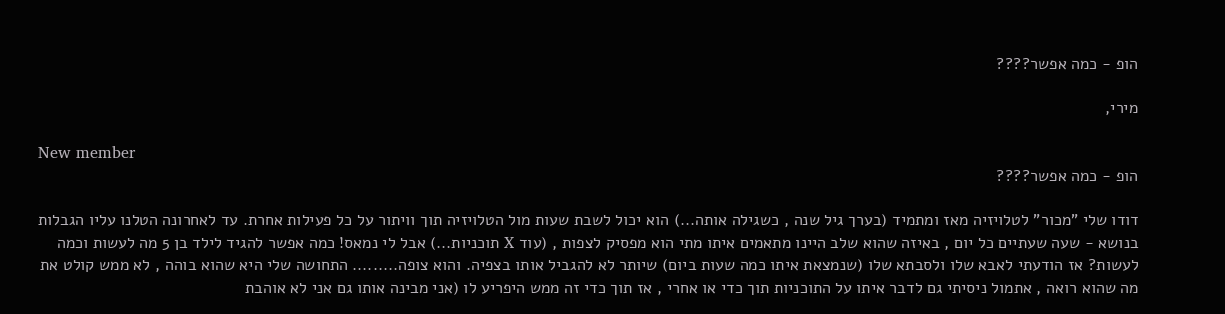הופ - כמה אפשר????

מירי,

New member
הופ - כמה אפשר????

דודו שלי "מכור" לטלויזיה מאז ומתמיד (בערך גיל שנה , כשגילה אותה...) הוא יכול לשבת שעות מול הטלויזיה תוך וויתור על כל פעילות אחרת. עד לאחרונה הטלנו עליו הגבלות בנושא - שעה שעתיים כל יום , באיזה שהוא שלב היינו מתאמים איתו מתי הוא מפסיק לצפות , (עוד X תוכניות...) אבל לי נמאס! כמה אפשר להגיד לילד בן 5 מה לעשות וכמה לעשות? אז הודעתי לאבא שלו ולסבתא שלו (שנמצאת איתו כמה שעות ביום) שיותר לא להגביל אותו בצפיה. והוא צופה......... התחושה שלי היא שהוא בוהה , לא ממש קולט את מה שהוא רואה , אתמול ניסיתי גם לדבר איתו על התוכניות תוך כדי או אחרי , אז תוך כדי זה ממש היפריע לו (אני מבינה אותו גם אני לא אוהבת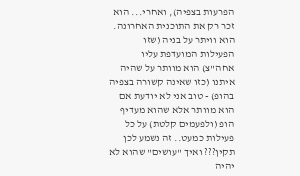הפרעות בצפיה), ואחרי... הוא זכר רק את התוכנית האחרונה. הוא וויתר על בניה (שזו הפעילות המועדפת עליו אחה"צ) הוא מוותר על שהיה איתנו (כזו שאינה קשורה בצפיה בהופ) - טוב אני לא יודעת אם הוא מוותר אלא שהוא מעדיף הופ (ולפעמים קלטת) על כל פעילות כמעט.. זה נשמע לכן תקין??? ואיך "עושים" שהוא לא יהיה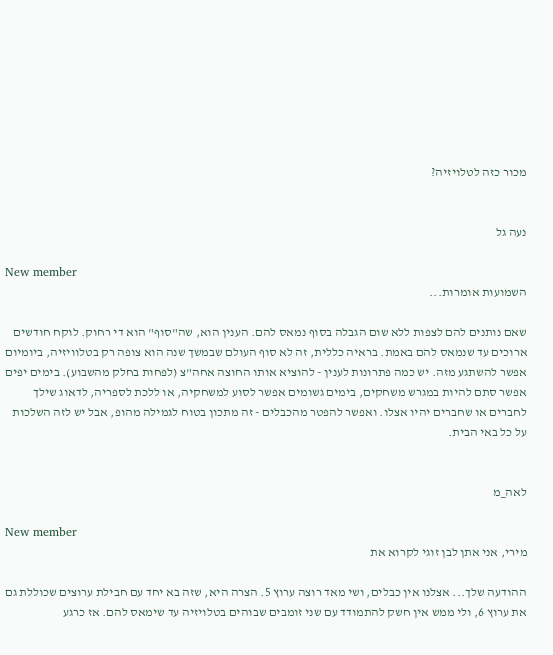מכור כזה לטלויזיה?


נעה גל

New member
השמועות אומרות...

שאם נותנים להם לצפות ללא שום הגבלה בסוף נמאס להם. הענין הוא, שה"סוף" הוא די רחוק. לוקח חודשים ארוכים עד שנמאס להם באמת. בראיה כללית, זה לא סוף העולם שבמשך שנה הוא צופה רק בטלוויזיה, ביומיום אפשר להשתגע מזה. יש כמה פתרונות לענין - להוציא אותו החוצה אחה"צ (לפחות בחלק מהשבוע). בימים יפים אפשר סתם להיות במגרש משחקים, בימים גשומים אפשר לסוע למשחקיה, או ללכת לספריה, לדאוג שילך לחברים או שחברים יהיו אצלו. ואפשר להפטר מהכבלים - זה מתכון בטוח לגמילה מהופ, אבל יש לזה השלכות על כל באי הבית.


לאה_מ

New member
מירי, אני אתן לבן זוגי לקרוא את

ההודעה שלך... אצלנו אין כבלים, ושי מאד רוצה ערוץ 5. הצרה היא, שזה בא יחד עם חבילת ערוצים שכוללת גם את ערוץ 6, ולי ממש אין חשק להתמודד עם שני זומבים שבוהים בטלויזיה עד שימאס להם. אז כרגע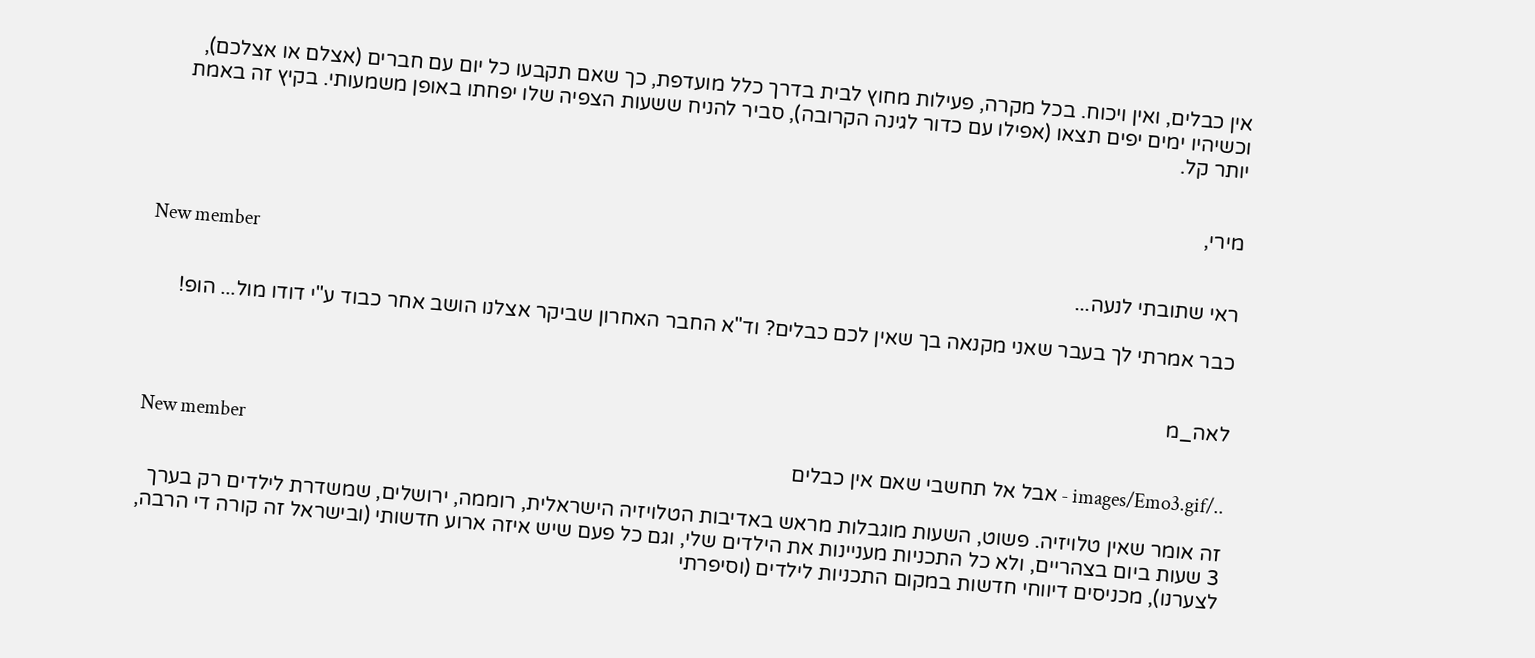אין כבלים, ואין ויכוח. בכל מקרה, פעילות מחוץ לבית בדרך כלל מועדפת, כך שאם תקבעו כל יום עם חברים (אצלם או אצלכם), וכשיהיו ימים יפים תצאו (אפילו עם כדור לגינה הקרובה), סביר להניח ששעות הצפיה שלו יפחתו באופן משמעותי. בקיץ זה באמת יותר קל.


מירי,

New member
ראי שתובתי לנעה...

כבר אמרתי לך בעבר שאני מקנאה בך שאין לכם כבלים? וד"א החבר האחרון שביקר אצלנו הושב אחר כבוד ע"י דודו מול... הופ!


לאה_מ

New member
../images/Emo3.gif - אבל אל תחשבי שאם אין כבלים

זה אומר שאין טלויזיה. פשוט, השעות מוגבלות מראש באדיבות הטלויזיה הישראלית, רוממה, ירושלים, שמשדרת לילדים רק בערך 3 שעות ביום בצהריים, ולא כל התכניות מעניינות את הילדים שלי, וגם כל פעם שיש איזה ארוע חדשותי (ובישראל זה קורה די הרבה, לצערנו), מכניסים דיווחי חדשות במקום התכניות לילדים (וסיפרתי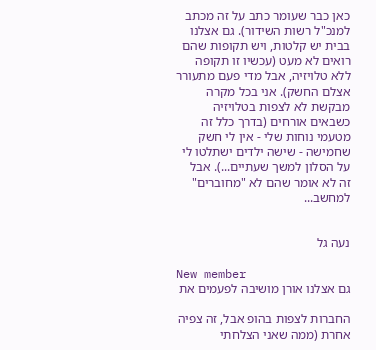כאן כבר שעומר כתב על זה מכתב למנכ"ל רשות השידור). גם אצלנו בבית יש קלטות, ויש תקופות שהם רואים לא מעט (עכשיו זו תקופה ללא טלויזיה, אבל מדי פעם מתעורר אצלם החשק). אני בכל מקרה מבקשת לא לצפות בטלויזיה כשבאים אורחים (בדרך כלל זה מטעמי נוחות שלי - אין לי חשק שחמישה - שישה ילדים ישתלטו לי על הסלון למשך שעתיים...). אבל זה לא אומר שהם לא "מחוברים" למחשב...


נעה גל

New member
גם אצלנו אורן מושיבה לפעמים את

החברות לצפות בהופ אבל, זה צפיה אחרת (ממה שאני הצלחתי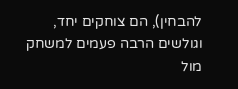להבחין), הם צוחקים יחד, וגולשים הרבה פעמים למשחק מול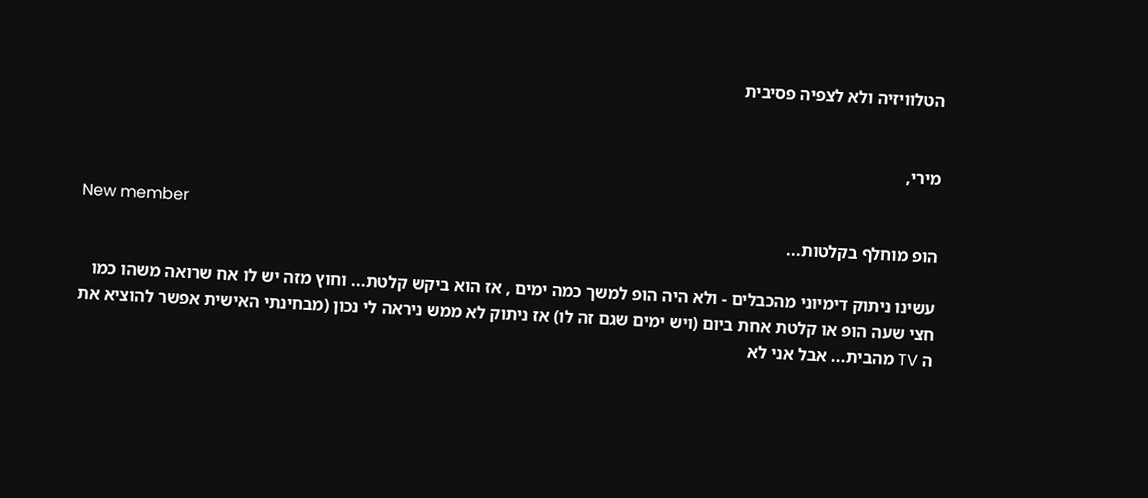הטלוויזיה ולא לצפיה פסיבית


מירי,

New member
הופ מוחלף בקלטות...

עשינו ניתוק דימיוני מהכבלים - ולא היה הופ למשך כמה ימים , אז הוא ביקש קלטת... וחוץ מזה יש לו אח שרואה משהו כמו חצי שעה הופ או קלטת אחת ביום (ויש ימים שגם זה לו) אז ניתוק לא ממש ניראה לי נכון (מבחינתי האישית אפשר להוציא את ה TV מהבית... אבל אני לא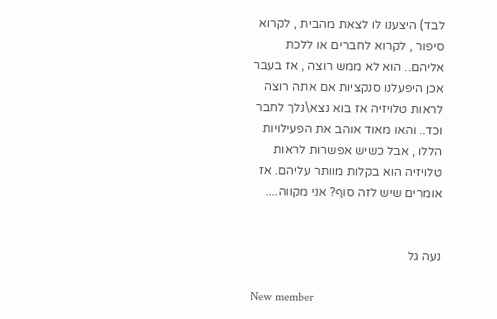לבד) היצענו לו לצאת מהבית , לקרוא סיפור , לקרוא לחברים או ללכת אליהם.. הוא לא ממש רוצה , אז בעבר אכן היפעלנו סנקציות אם אתה רוצה לראות טלויזיה אז בוא נצא\נלך לחבר וכד.. והאו מאוד אוהב את הפעילויות הללו , אבל כשיש אפשרות לראות טלויזיה הוא בקלות מוותר עליהם. אז אומרים שיש לזה סוף? אני מקווה....


נעה גל

New member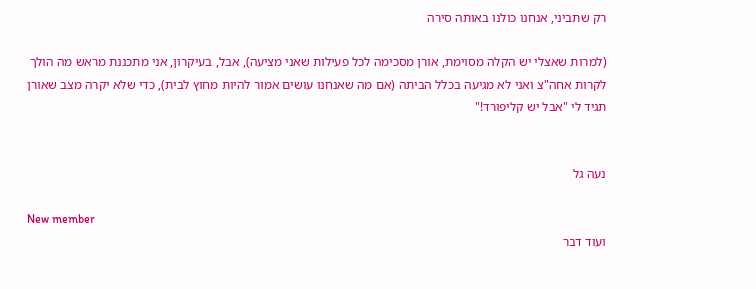רק שתביני, אנחנו כולנו באותה סירה

(למרות שאצלי יש הקלה מסוימת, אורן מסכימה לכל פעילות שאני מציעה), אבל, בעיקרון, אני מתכננת מראש מה הולך לקרות אחה"צ ואני לא מגיעה בכלל הביתה (אם מה שאנחנו עושים אמור להיות מחוץ לבית), כדי שלא יקרה מצב שאורן תגיד לי "אבל יש קליפורד!"


נעה גל

New member
ועוד דבר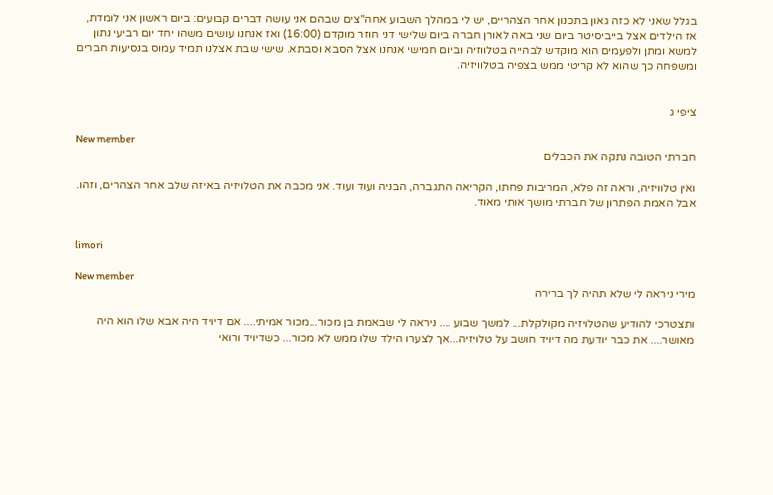בגלל שאני לא כזה גאון בתכנון אחר הצהריים, יש לי במהלך השבוע אחה"צים שבהם אני עושה דברים קבועים: ביום ראשון אני לומדת, אז הילדים אצל בייביסיטר ביום שני באה לאורן חברה ביום שלישי דני חוזר מוקדם (16:00) ואז אנחנו עושים משהו יחד יום רביעי נתון למשא ומתן ולפעמים הוא מוקדש לבהייה בטלווזיה וביום חמישי אנחנו אצל הסבא וסבתא. שישי שבת אצלנו תמיד עמוס בנסיעות חברים ומשפחה כך שהוא לא קריטי ממש בצפיה בטלוויזיה.


ציפי ג

New member
חברתי הטובה נתקה את הכבלים

ואין טלוויזיה, וראה זה פלא, המריבות פחתו, הקריאה התגברה, הבניה ועוד ועוד. אני מכבה את הטלויזיה באיזה שלב אחר הצהרים, וזהו. אבל האמת הפתרון של חברתי מושך אותי מאוד.


limori

New member
מירי ניראה לי שלא תהיה לך ברירה

ותצטרכי להודיע שהטלויזיה מקולקלת... למשך שבוע .... ניראה לי שבאמת בן מכור...מכור אמיתי.... אם דיויד היה אבא שלו הוא היה מאושר.... את כבר יודעת מה דיויד חושב על טלויזיה...אך לצערו הילד שלו ממש לא מכור... כשדיויד ורואי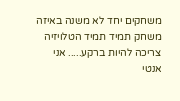משחקים יחד לא משנה באיזה משחק תמיד תמיד הטלויזיה צריכה להיות ברקע..... אני אנטי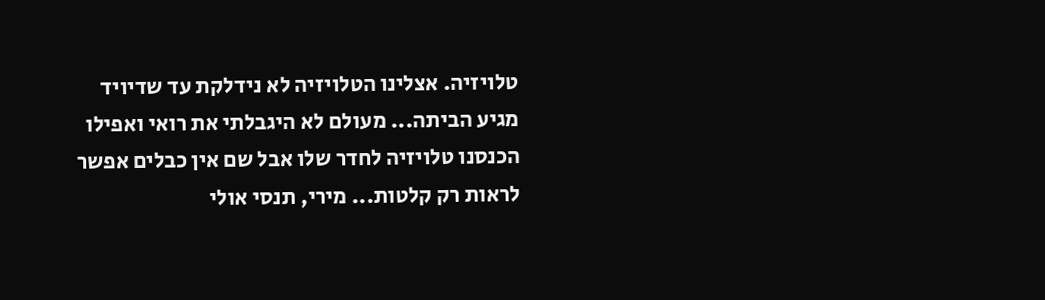טלויזיה. אצלינו הטלויזיה לא נידלקת עד שדיויד מגיע הביתה... מעולם לא היגבלתי את רואי ואפילו הכנסנו טלויזיה לחדר שלו אבל שם אין כבלים אפשר לראות רק קלטות... מירי, תנסי אולי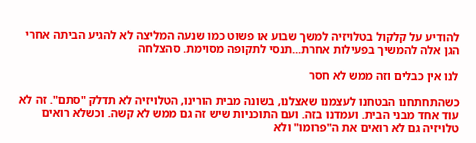להודיע על קלקול בטלויזיה למשך שבוע או פשוט כמו שנעה המליצה לא להגיע הביתה אחרי הגן אלה להמשיך בפעילות אחרת...תנסי לתקופה מסוימת. סהצלחה

לנו אין כבלים וזה ממש לא חסר

כשהתחתחנו הבטחנו לעצמנו שאצלנו, בשונה מבית הורינו, הטלויזיה לא תדלק "סתם". זה לא עוד אחד מבני הבית. ועמדנו בזה. ועם התוכניות שיש זה גם ממש לא קשה. וכשלא רואים טלויזיה גם לא רואים את ה"פרומו" ולא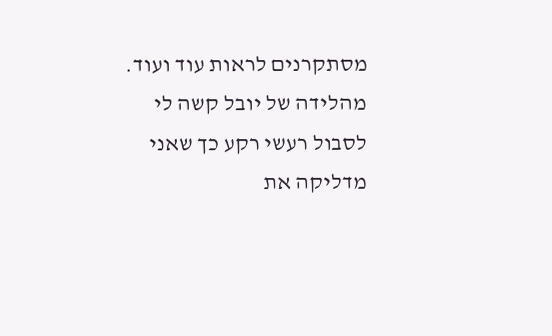מסתקרנים לראות עוד ועוד. מהלידה של יובל קשה לי לסבול רעשי רקע כך שאני מדליקה את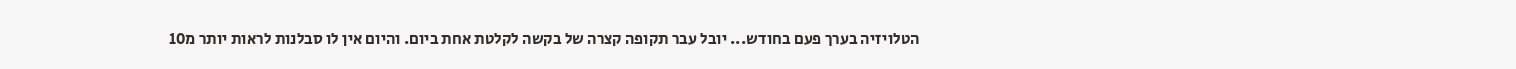הטלויזיה בערך פעם בחודש... יובל עבר תקופה קצרה של בקשה לקלטת אחת ביום. והיום אין לו סבלנות לראות יותר מ10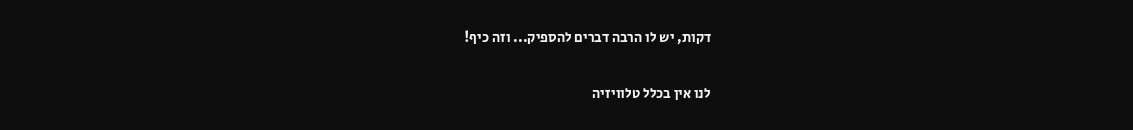דקות, יש לו הרבה דברים להספיק... וזה כיף!

לנו אין בכלל טלוויזיה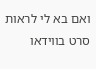ואם בא לי לראות סרט בווידאו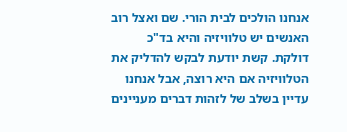אנחנו הולכים לבית הורי. שם ואצל רוב האנשים יש טלוויזיה והיא בד"כ דולקת. קשת יודעת לבקש להדליק את הטלוויזיה אם היא רוצה, אבל אנחנו עדיין בשלב של לזהות דברים מעניינים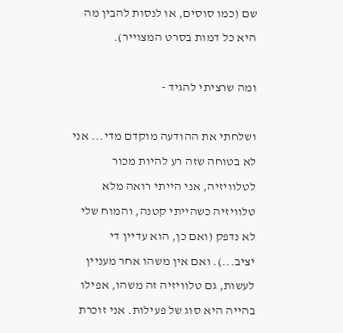שם (כמו סוסים, או לנסות להבין מה היא כל דמות בסרט המצוייר).

ומה שרציתי להגיד -

ושלחתי את ההודעה מוקדם מדי... אני לא בטוחה שזה רע להיות מכור לטלוויזיה, אני הייתי רואה מלא טלוויזיה כשהייתי קטנה, והמוח שלי לא נדפק (ואם כן, הוא עדיין די יציב...). ואם אין משהו אחר מעניין לעשות, גם טלוויזיה זה משהו, אפילו בהייה היא סוג של פעילות. אני זוכרת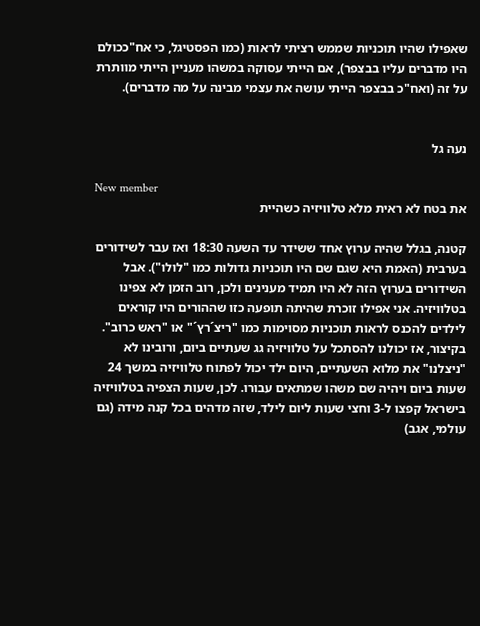שאפילו שהיו תוכניות שממש רציתי לראות (כמו הפסטיגל, כי אח"ככולם היו מדברים עליו בבצפר), אם הייתי עסוקה במשהו מעניין הייתי מוותרת על זה (ואח"כ בבצפר הייתי עושה את עצמי מבינה על מה מדברים).


נעה גל

New member
את בטח לא ראית מלא טלוויזיה כשהיית

קטנה, בגלל שהיה ערוץ אחד ששידר עד השעה 18:30 ואז עבר לשידורים בערבית (האמת היא שגם שם היו תוכניות גדולות כמו "לולו"). אבל השידורים בערוץ הזה לא היו תמיד מענינים ולכן, רוב הזמן לא צפינו בטלוויזיה. אני אפילו זוכרת שהיתה תופעה כזו שההורים היו קוראים לילדים להכנס לראות תוכניות מסוימות כמו "ריצ´רץ´" או "ראש כרוב". בקיצור, אז יכולנו להסתכל על טלוויזיה גג שעתיים ביום, ורובינו לא "ניצלנו" את מלוא השעתיים, היום ילד יכול לפתוח טלוויזיה במשך 24 שעות ביום ויהיה שם משהו שמתאים עבורו. לכן, שעות הצפיה בטלוויזיה בישראל קפצו ל-3 וחצי שעות ליום לילד, שזה מדהים בכל קנה מידה (גם עולמי, אגב)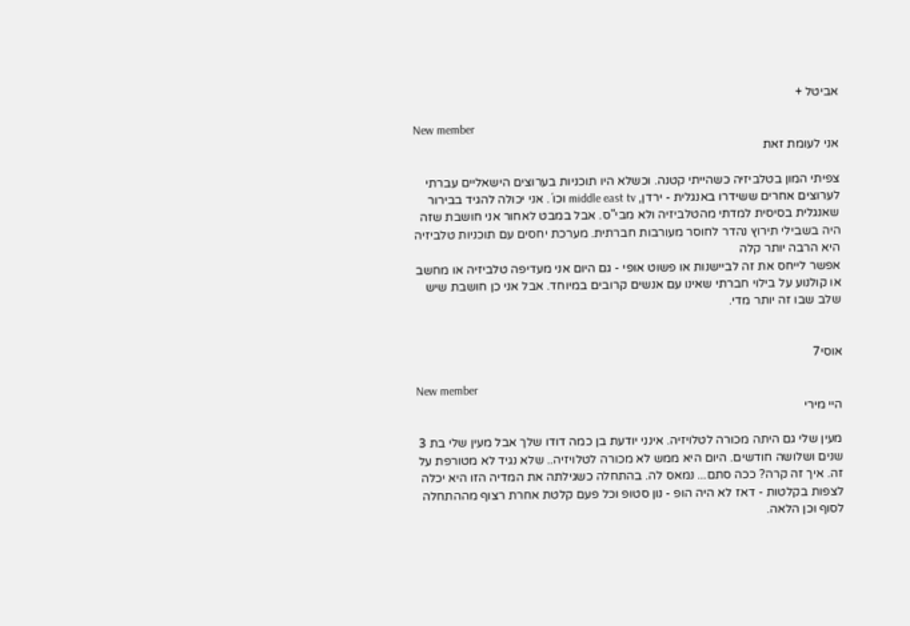אביטל +

New member
אני לעומת זאת

צפיתי המון בטלביזיה כשהייתי קטנה. וכשלא היו תוכניות בערוצים הישאליים עברתי לערוצים אחרים ששידרו באנגלית - ירדן, middle east tv וכו´. אני יכולה להגיד בבירור שאנגלית בסיסית למדתי מהטלביזיה ולא מבי"ס. אבל במבט לאחור אני חושבת שזה היה בשבילי תירוץ נהדר לחוסר מעורבות חברתית. מערכת יחסים עם תוכניות טלביזיה היא הרבה יותר קלה
אפשר לייחס את זה לביישנות או פשוט אופי - גם היום אני מעדיפה טלביזיה או מחשב או קולנוע על בילוי חברתי שאינו עם אנשים קרובים במיוחד. אבל אני כן חושבת שיש שלב שבו זה יותר מדי.


אוסי7

New member
היי מירי

מעין שלי גם היתה מכורה לטלויזיה. אינני יודעת בן כמה דודו שלך אבל מעין שלי בת 3 שנים ושלושה חודשים. היום היא ממש לא מכורה לטלויזיה.. שלא נגיד לא מטורפת על זה. איך זה קרה? ככה סתם... נמאס לה. בהתחלה כשגילתה את המדיה הזו היא יכלה לצפות בקלטות - דאז לא היה הופ - נון סטופ וכל פעם קלטת אחרת רצוף מההתחלה לסוף וכן הלאה.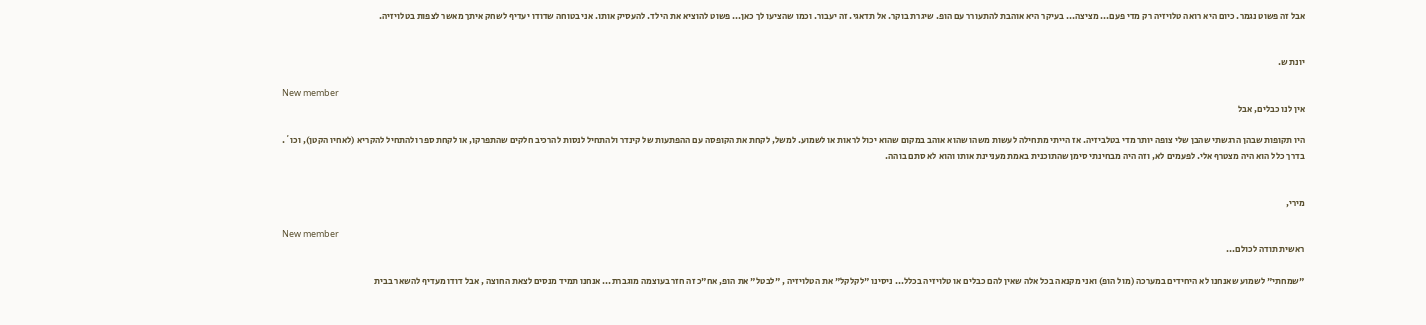אבל זה פשוט נגמר. כיום היא רואה טלויזיה רק מדי פעם... מציצה... בעיקר היא אוהבת להתעורר עם הופ. שיגרת בוקר. אל תדאגי. זה יעבור. וכמו שהציעו לך כאן... פשוט להוציא את הילד. להעסיק אותו. אני בטוחה שדודו יעדיף לשחק איתך מאשר לצפות בטלויזיה.


יונת ש.

New member
אין לנו כבלים, אבל

היו תקופות שבהן הרגשתי שהבן שלי צופה יותר מדי בטלביזיה. אז הייתי מתחילה לעשות משהו שהוא אוהב במקום שהוא יכול לראות או לשמוע. למשל, לקחת את הקופסה עם ההפתעות של קינדר ולהתחיל לנסות להרכיב חלקים שהתפרקו, או לקחת ספר ולהתחיל להקריא (לאחיו הקטן), וכו´. בדרך כלל הוא היה מצטרף אלי. לפעמים לא, וזה היה מבחינתי סימן שהתוכנית באמת מעניינת אותו והוא לא סתם בוהה.


מירי,

New member
ראשית תודה לכולם...

"שמחתי" לשמוע שאנחנו לא היחידים במערכה (מול הופ) ואני מקנאה בכל אלה שאין להם כבלים או טלויזיה בכלל... ניסינו "לקלקל" את הטלויזיה , "לבטל" את הופ, אח"כ זה חזר בעוצמה מוגברת... אנחנו תמיד מנסים לצאת החוצה , אבל דודו מעדיף להשאר בבית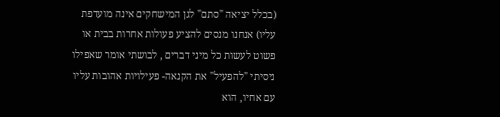(בכלל יציאה "סתם" לגן המישחקים אינה מועדפת עליו) אנחנו מנסים להציע פעולות אחרות בבית או פשוט לעשות כל מיני דברים , לבושתי אומר שאפילו ניסיתי "להפעיל" את הקנאה- פעילויות אהובות עליו עם אחיו, הוא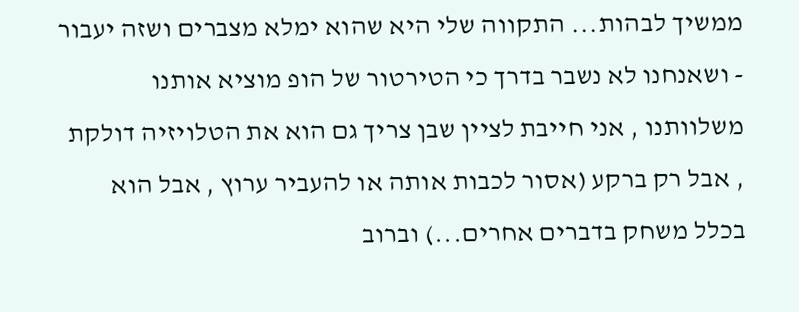ממשיך לבהות... התקווה שלי היא שהוא ימלא מצברים ושזה יעבור - ושאנחנו לא נשבר בדרך כי הטירטור של הופ מוציא אותנו משלוותנו , אני חייבת לציין שבן צריך גם הוא את הטלויזיה דולקת , אבל רק ברקע (אסור לכבות אותה או להעביר ערוץ , אבל הוא בכלל משחק בדברים אחרים...) וברוב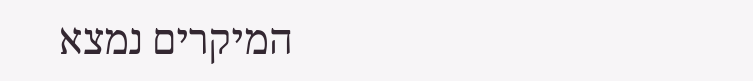המיקרים נמצא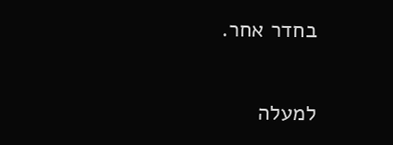בחדר אחר.

למעלה